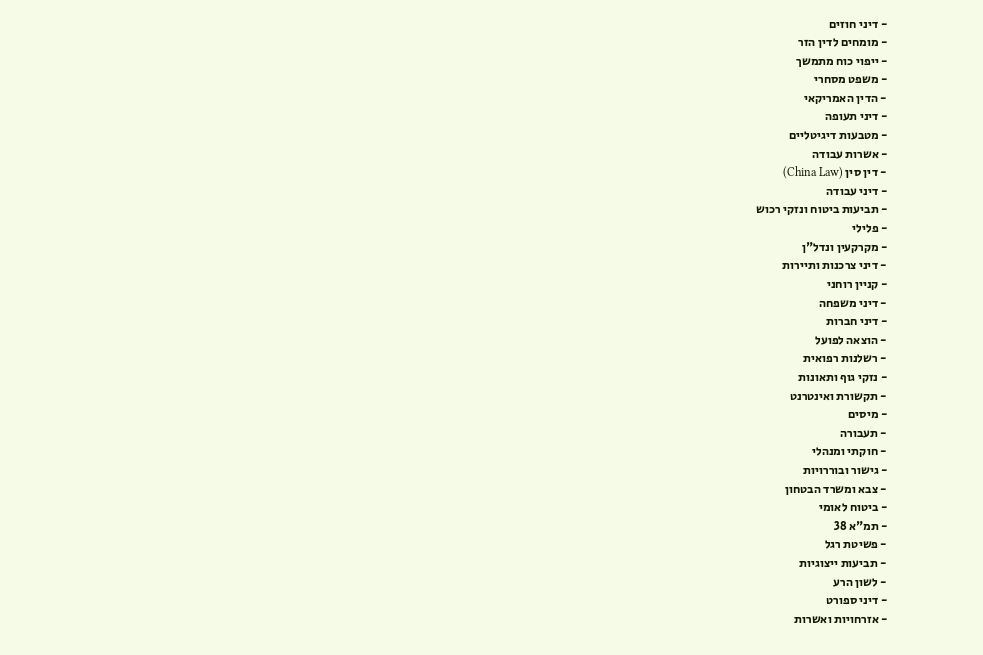- דיני חוזים
- מומחים לדין הזר
- ייפוי כוח מתמשך
- משפט מסחרי
- הדין האמריקאי
- דיני תעופה
- מטבעות דיגיטליים
- אשרות עבודה
- דין סין (China Law)
- דיני עבודה
- תביעות ביטוח ונזקי רכוש
- פלילי
- מקרקעין ונדל"ן
- דיני צרכנות ותיירות
- קניין רוחני
- דיני משפחה
- דיני חברות
- הוצאה לפועל
- רשלנות רפואית
- נזקי גוף ותאונות
- תקשורת ואינטרנט
- מיסים
- תעבורה
- חוקתי ומנהלי
- גישור ובוררויות
- צבא ומשרד הבטחון
- ביטוח לאומי
- תמ"א 38
- פשיטת רגל
- תביעות ייצוגיות
- לשון הרע
- דיני ספורט
- אזרחויות ואשרות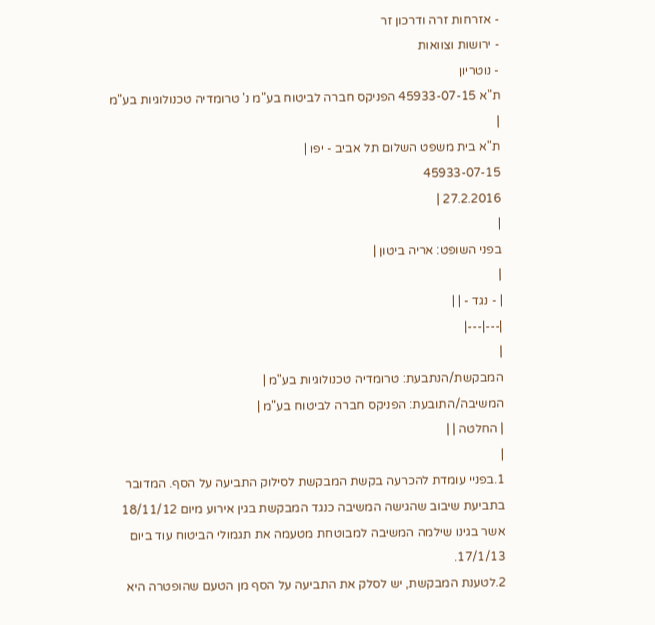- אזרחות זרה ודרכון זר
- ירושות וצוואות
- נוטריון
ת"א 45933-07-15 הפניקס חברה לביטוח בע"מ נ' טרומדיה טכנולוגיות בע"מ
|
ת"א בית משפט השלום תל אביב - יפו |
45933-07-15
27.2.2016 |
|
בפני השופט: אריה ביטון |
|
| - נגד - | |
|---|---|
|
המבקשת/הנתבעת: טרומדיה טכנולוגיות בע"מ |
המשיבה/התובעת: הפניקס חברה לביטוח בע"מ |
| החלטה | |
|
1.בפניי עומדת להכרעה בקשת המבקשת לסילוק התביעה על הסף. המדובר בתביעת שיבוב שהגישה המשיבה כנגד המבקשת בגין אירוע מיום 18/11/12 אשר בגינו שילמה המשיבה למבוטחת מטעמה את תגמולי הביטוח עוד ביום 17/1/13.
2.לטענת המבקשת, יש לסלק את התביעה על הסף מן הטעם שהופטרה היא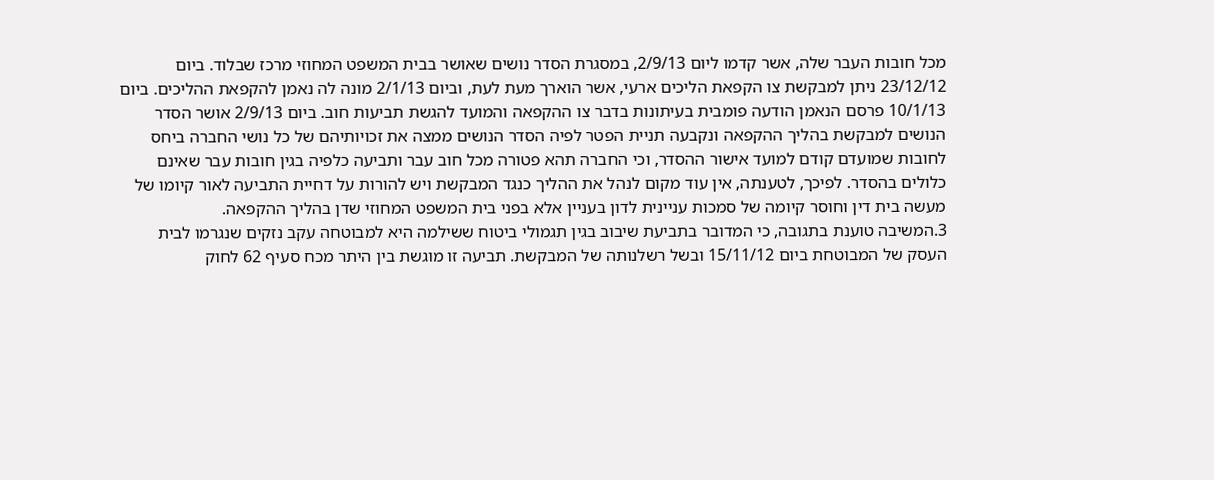מכל חובות העבר שלה, אשר קדמו ליום 2/9/13, במסגרת הסדר נושים שאושר בבית המשפט המחוזי מרכז שבלוד. ביום 23/12/12 ניתן למבקשת צו הקפאת הליכים ארעי, אשר הוארך מעת לעת, וביום 2/1/13 מונה לה נאמן להקפאת ההליכים. ביום 10/1/13 פרסם הנאמן הודעה פומבית בעיתונות בדבר צו ההקפאה והמועד להגשת תביעות חוב. ביום 2/9/13 אושר הסדר הנושים למבקשת בהליך ההקפאה ונקבעה תניית הפטר לפיה הסדר הנושים ממצה את זכויותיהם של כל נושי החברה ביחס לחובות שמועדם קודם למועד אישור ההסדר, וכי החברה תהא פטורה מכל חוב עבר ותביעה כלפיה בגין חובות עבר שאינם כלולים בהסדר. לפיכך, לטענתה, אין עוד מקום לנהל את ההליך כנגד המבקשת ויש להורות על דחיית התביעה לאור קיומו של מעשה בית דין וחוסר קיומה של סמכות עניינית לדון בעניין אלא בפני בית המשפט המחוזי שדן בהליך ההקפאה.
3.המשיבה טוענת בתגובה, כי המדובר בתביעת שיבוב בגין תגמולי ביטוח ששילמה היא למבוטחה עקב נזקים שנגרמו לבית העסק של המבוטחת ביום 15/11/12 ובשל רשלנותה של המבקשת. תביעה זו מוגשת בין היתר מכח סעיף 62 לחוק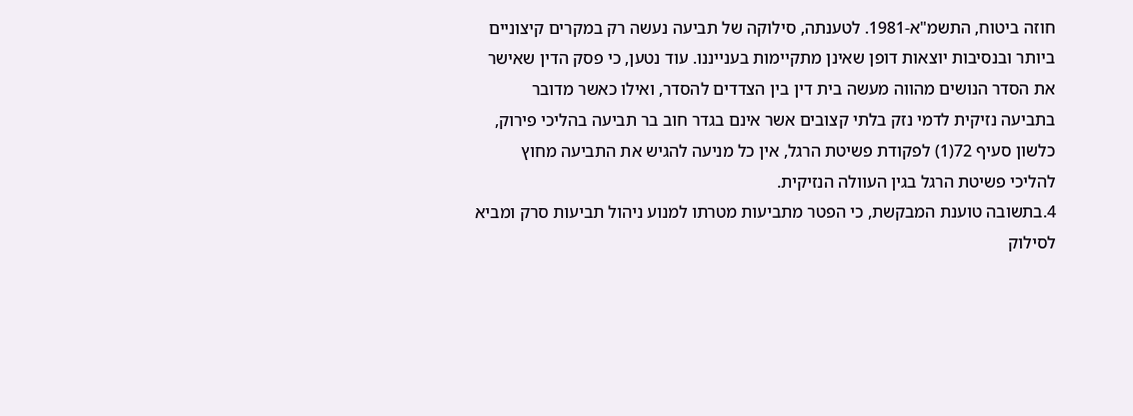חוזה ביטוח, התשמ"א-1981. לטענתה, סילוקה של תביעה נעשה רק במקרים קיצוניים ביותר ובנסיבות יוצאות דופן שאינן מתקיימות בענייננו. עוד נטען, כי פסק הדין שאישר את הסדר הנושים מהווה מעשה בית דין בין הצדדים להסדר, ואילו כאשר מדובר בתביעה נזיקית לדמי נזק בלתי קצובים אשר אינם בגדר חוב בר תביעה בהליכי פירוק, כלשון סעיף 72(1) לפקודת פשיטת הרגל, אין כל מניעה להגיש את התביעה מחוץ להליכי פשיטת הרגל בגין העוולה הנזיקית.
4.בתשובה טוענת המבקשת, כי הפטר מתביעות מטרתו למנוע ניהול תביעות סרק ומביא לסילוק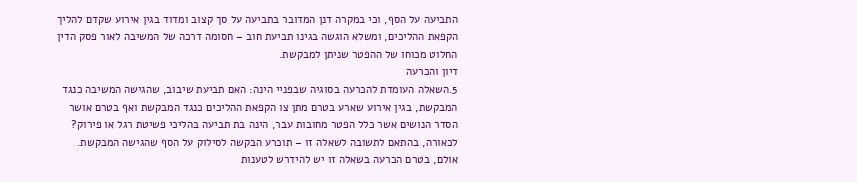התביעה על הסף, וכי במקרה דנן המדובר בתביעה על סך קצוב ומדוד בגין אירוע שקדם להליך הקפאת ההליכים, ומשלא הוגשה בגינו תביעת חוב – חסומה דרכה של המשיבה לאור פסק הדין החלוט מכוחו של ההפטר שניתן למבקשת.
דיון והכרעה
5.השאלה העומדת להכרעה בסוגיה שבפניי הינה: האם תביעת שיבוב, שהגישה המשיבה כנגד המבקשת, בגין אירוע שארע בטרם מתן צו הקפאת ההליכים כנגד המבקשת ואף בטרם אושר הסדר הנושים אשר כלל הפטר מחובות עבר, הינה בת תביעה בהליכי פשיטת רגל או פירוק? לכאורה, בהתאם לתשובה לשאלה זו – תוכרע הבקשה לסילוק על הסף שהגישה המבקשת. אולם, בטרם הכרעה בשאלה זו יש להידרש לטענות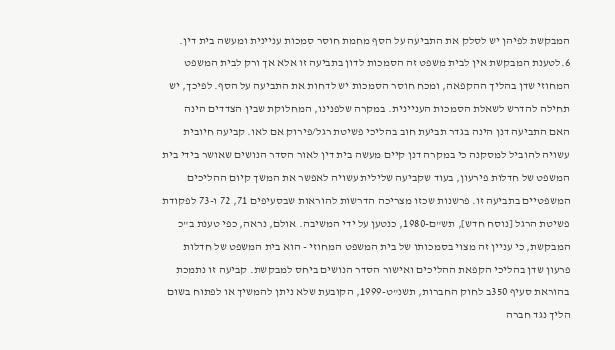המבקשת לפיהן יש לסלק את התביעה על הסף מחמת חוסר סמכות עניינית ומעשה בית דין.
6.לטענת המבקשת אין לבית משפט זה הסמכות לדון בתביעה זו אלא אך ורק לבית המשפט המחוזי שדן בהליך ההקפאה, ומכח חוסר הסמכות יש לדחות את התביעה על הסף. לפיכך, יש תחילה להדרש לשאלת הסמכות העניינית. במקרה שלפנינו, המחלוקת שבין הצדדים הינה האם התביעה דנן הינה בגדר תביעת חוב בהליכי פשיטת רגל/פירוק אם לאו. קביעה חיובית עשויה להוביל למסקנה כי במקרה דנן קיים מעשה בית דין לאור הסדר הנושים שאושר בידי בית המשפט של חדלות פירעון, בעוד שקביעה שלילית עשויה לאפשר את המשך קיום ההליכים המשפטיים בתביעה זו. פרשנות שכזו מצריכה הדרשות להוראות שבסעיפים 71, 72 ו-73 לפקודת פשיטת הרגל [נוסח חדש], תש"ם-1980, כנטען על ידי המשיבה. אולם, נראה, כפי טענת ב"כ המבקשת, כי עניין זה מצוי בסמכותו של בית המשפט המחוזי - הוא בית המשפט של חדלות פרעון שדן בהליכי הקפאת ההליכים ואישור הסדר הנושים ביחס למבקשת. קביעה זו נתמכת בהוראת סעיף 350ב לחוק החברות, תשנ"ט-1999, הקובעת שלא ניתן להמשיך או לפתוח בשום הליך נגד חברה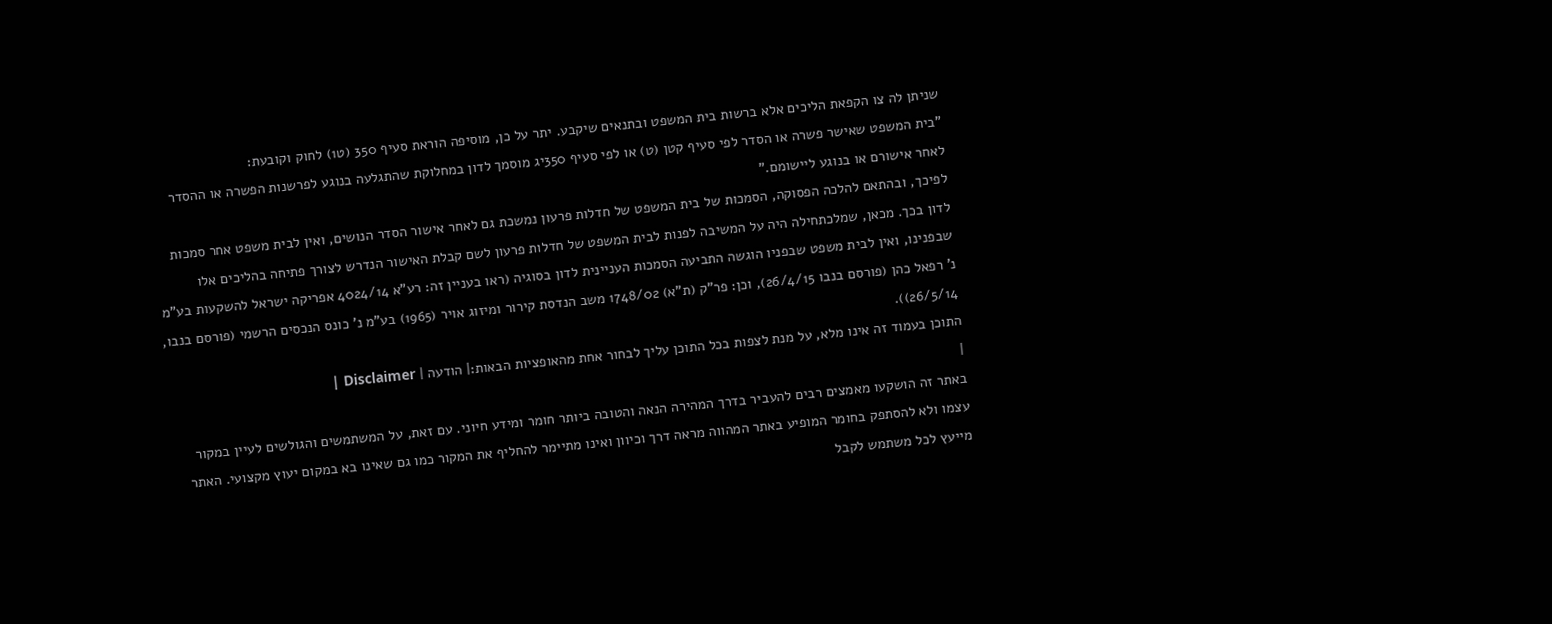שניתן לה צו הקפאת הליכים אלא ברשות בית המשפט ובתנאים שיקבע. יתר על כן, מוסיפה הוראת סעיף 350 (ט1) לחוק וקובעת:
"בית המשפט שאישר פשרה או הסדר לפי סעיף קטן (ט) או לפי סעיף 350יג מוסמך לדון במחלוקת שהתגלעה בנוגע לפרשנות הפשרה או ההסדר לאחר אישורם או בנוגע ליישומם."
לפיכך, ובהתאם להלכה הפסוקה, הסמכות של בית המשפט של חדלות פרעון נמשכת גם לאחר אישור הסדר הנושים, ואין לבית משפט אחר סמכות לדון בכך. מכאן, שמלכתחילה היה על המשיבה לפנות לבית המשפט של חדלות פרעון לשם קבלת האישור הנדרש לצורך פתיחה בהליכים אלו שבפנינו, ואין לבית משפט שבפניו הוגשה התביעה הסמכות העניינית לדון בסוגיה (ראו בעניין זה: רע"א 4024/14 אפריקה ישראל להשקעות בע"מ נ' רפאל כהן (פורסם בנבו 26/4/15), וכן: פר"ק (ת"א) 1748/02 משב הנדסת קירור ומיזוג אויר (1965) בע"מ נ' כונס הנכסים הרשמי (פורסם בנבו, 26/5/14)).
התוכן בעמוד זה אינו מלא, על מנת לצפות בכל התוכן עליך לבחור אחת מהאופציות הבאות:| הודעה | Disclaimer |
|
באתר זה הושקעו מאמצים רבים להעביר בדרך המהירה הנאה והטובה ביותר חומר ומידע חיוני. עם זאת, על המשתמשים והגולשים לעיין במקור עצמו ולא להסתפק בחומר המופיע באתר המהווה מראה דרך וכיוון ואינו מתיימר להחליף את המקור כמו גם שאינו בא במקום יעוץ מקצועי. האתר מייעץ לכל משתמש לקבל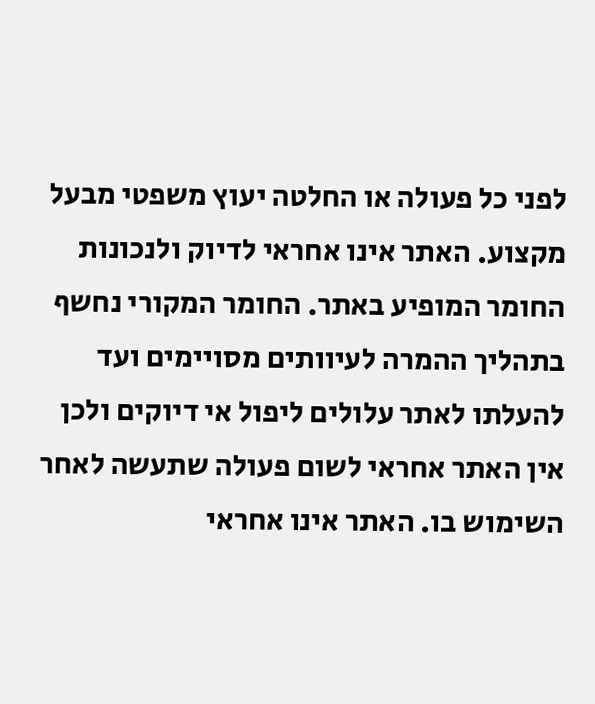לפני כל פעולה או החלטה יעוץ משפטי מבעל מקצוע. האתר אינו אחראי לדיוק ולנכונות החומר המופיע באתר. החומר המקורי נחשף בתהליך ההמרה לעיוותים מסויימים ועד להעלתו לאתר עלולים ליפול אי דיוקים ולכן אין האתר אחראי לשום פעולה שתעשה לאחר השימוש בו. האתר אינו אחראי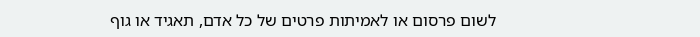לשום פרסום או לאמיתות פרטים של כל אדם, תאגיד או גוף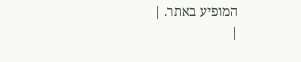המופיע באתר. |
|